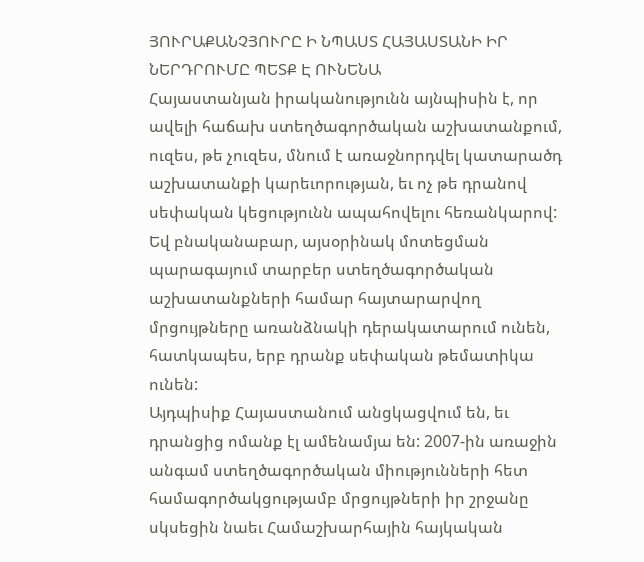ՅՈՒՐԱՔԱՆՉՅՈՒՐԸ Ի ՆՊԱՍՏ ՀԱՅԱՍՏԱՆԻ ԻՐ ՆԵՐԴՐՈՒՄԸ ՊԵՏՔ Է ՈՒՆԵՆԱ
Հայաստանյան իրականությունն այնպիսին է, որ ավելի հաճախ ստեղծագործական աշխատանքում, ուզես, թե չուզես, մնում է առաջնորդվել կատարածդ աշխատանքի կարեւորության, եւ ոչ թե դրանով սեփական կեցությունն ապահովելու հեռանկարով: Եվ բնականաբար, այսօրինակ մոտեցման պարագայում տարբեր ստեղծագործական աշխատանքների համար հայտարարվող մրցույթները առանձնակի դերակատարում ունեն, հատկապես, երբ դրանք սեփական թեմատիկա ունեն:
Այդպիսիք Հայաստանում անցկացվում են, եւ դրանցից ոմանք էլ ամենամյա են: 2007-ին առաջին անգամ ստեղծագործական միությունների հետ համագործակցությամբ մրցույթների իր շրջանը սկսեցին նաեւ Համաշխարհային հայկական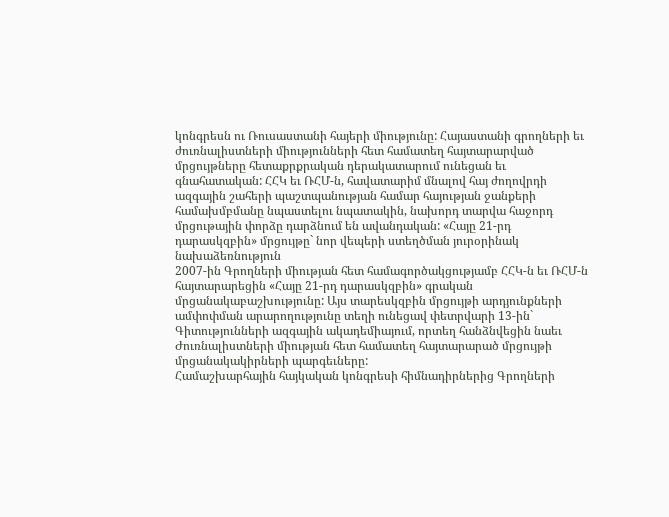կոնգրեսն ու Ռուսաստանի հայերի միությունը: Հայաստանի գրողների եւ ժուռնալիստների միությունների հետ համատեղ հայտարարված մրցույթները հետաքրքրական դերակատարում ունեցան եւ գնահատական: ՀՀԿ եւ ՌՀՄ-ն, հավատարիմ մնալով հայ ժողովրդի ազգային շահերի պաշտպանության համար հայության ջանքերի համախմբմանը նպաստելու նպատակին, նախորդ տարվա հաջորդ մրցութային փորձը դարձնում են ավանդական: «Հայը 21-րդ դարասկզբին» մրցույթը` նոր վեպերի ստեղծման յուրօրինակ նախաձեռնություն
2007-ին Գրողների միության հետ համագործակցությամբ ՀՀԿ-ն եւ ՌՀՄ-ն հայտարարեցին «Հայը 21-րդ դարասկզբին» գրական մրցանակաբաշխությունը: Այս տարեսկզբին մրցույթի արդյունքների ամփոփման արարողությունը տեղի ունեցավ փետրվարի 13-ին` Գիտությունների ազգային ակադեմիայում, որտեղ հանձնվեցին նաեւ Ժուռնալիստների միության հետ համատեղ հայտարարած մրցույթի մրցանակակիրների պարգեւները:
Համաշխարհային հայկական կոնգրեսի հիմնադիրներից Գրողների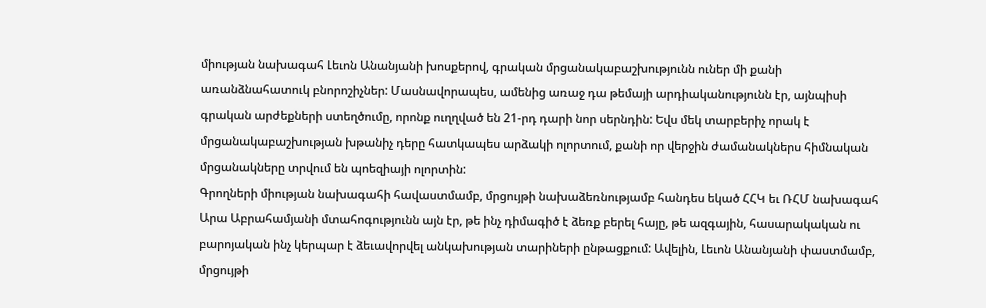միության նախագահ Լեւոն Անանյանի խոսքերով, գրական մրցանակաբաշխությունն ուներ մի քանի առանձնահատուկ բնորոշիչներ: Մասնավորապես, ամենից առաջ դա թեմայի արդիականությունն էր, այնպիսի գրական արժեքների ստեղծումը, որոնք ուղղված են 21-րդ դարի նոր սերնդին: Եվս մեկ տարբերիչ որակ է մրցանակաբաշխության խթանիչ դերը հատկապես արձակի ոլորտում, քանի որ վերջին ժամանակներս հիմնական մրցանակները տրվում են պոեզիայի ոլորտին:
Գրողների միության նախագահի հավաստմամբ, մրցույթի նախաձեռնությամբ հանդես եկած ՀՀԿ եւ ՌՀՄ նախագահ Արա Աբրահամյանի մտահոգությունն այն էր, թե ինչ դիմագիծ է ձեռք բերել հայը, թե ազգային, հասարակական ու բարոյական ինչ կերպար է ձեւավորվել անկախության տարիների ընթացքում: Ավելին, Լեւոն Անանյանի փաստմամբ, մրցույթի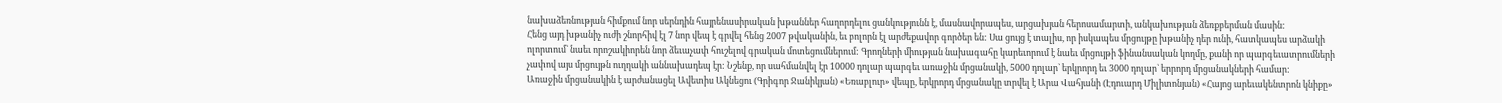նախաձեռնության հիմքում նոր սերնդին հայրենասիրական խթաններ հաղորդելու ցանկությունն է, մասնավորապես, արցախյան հերոսամարտի, անկախության ձեռքբերման մասին:
Հենց այդ խթանիչ ուժի շնորհիվ էլ 7 նոր վեպ է գրվել հենց 2007 թվականին, եւ բոլորն էլ արժեքավոր գործեր են: Սա ցույց է տալիս, որ իսկապես մրցույթը խթանիչ դեր ունի, հատկապես արձակի ոլորտում` նաեւ որոշակիորեն նոր ձեւաչափ հուշելով գրական մոտեցումներում: Գրողների միության նախագահը կարեւորում է նաեւ մրցույթի ֆինանսական կողմը, քանի որ պարգեւատրումների չափով այս մրցույթն ուղղակի աննախադեպ էր: Նշենք, որ սահմանվել էր 10000 դոլար պարգեւ առաջին մրցանակի, 5000 դոլար` երկրորդ եւ 3000 դոլար` երրորդ մրցանակների համար:
Առաջին մրցանակին է արժանացել Ավետիս Ակնեցու (Գրիգոր Ջանիկյան) «Եռաբլուր» վեպը, երկրորդ մրցանակը տրվել է Արա Վահյանի (Էդուարդ Միլիտոնյան) «Հայոց արեւակենտրոն կնիքը»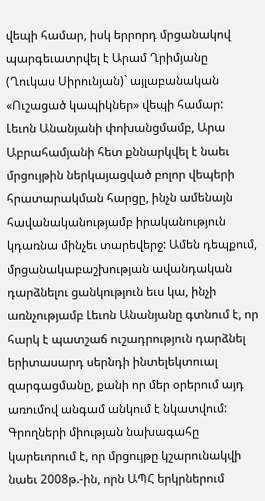վեպի համար, իսկ երրորդ մրցանակով պարգեւատրվել է Արամ Ղրիմյանը (Ղուկաս Սիրունյան)` այլաբանական «Ուշացած կապիկներ» վեպի համար:
Լեւոն Անանյանի փոխանցմամբ, Արա Աբրահամյանի հետ քննարկվել է նաեւ մրցույթին ներկայացված բոլոր վեպերի հրատարակման հարցը, ինչն ամենայն հավանականությամբ իրականություն կդառնա մինչեւ տարեվերջ: Ամեն դեպքում, մրցանակաբաշխության ավանդական դարձնելու ցանկություն եւս կա, ինչի առնչությամբ Լեւոն Անանյանը գտնում է, որ հարկ է պատշաճ ուշադրություն դարձնել երիտասարդ սերնդի ինտելեկտուալ զարգացմանը, քանի որ մեր օրերում այդ առումով անգամ անկում է նկատվում: Գրողների միության նախագահը կարեւորում է, որ մրցույթը կշարունակվի նաեւ 2008թ.-ին, որն ԱՊՀ երկրներում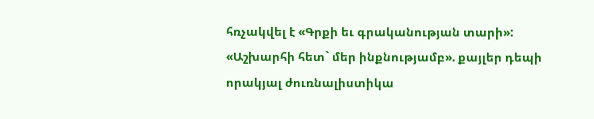հռչակվել է «Գրքի եւ գրականության տարի»: «Աշխարհի հետ` մեր ինքնությամբ». քայլեր դեպի որակյալ ժուռնալիստիկա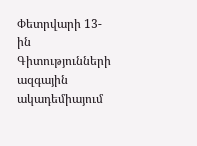Փետրվարի 13-ին Գիտությունների ազգային ակադեմիայում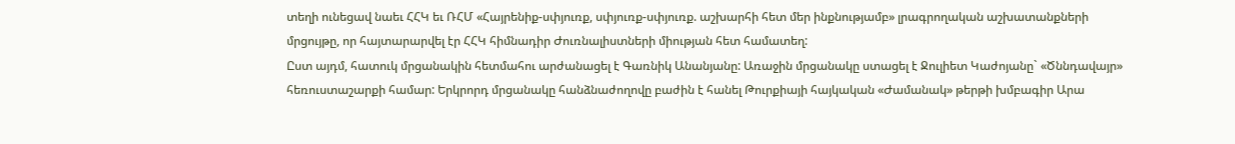տեղի ունեցավ նաեւ ՀՀԿ եւ ՌՀՄ «Հայրենիք-սփյուռք, սփյուռք-սփյուռք. աշխարհի հետ մեր ինքնությամբ» լրագրողական աշխատանքների մրցույթը, որ հայտարարվել էր ՀՀԿ հիմնադիր Ժուռնալիստների միության հետ համատեղ:
Ըստ այդմ, հատուկ մրցանակին հետմահու արժանացել է Գառնիկ Անանյանը: Առաջին մրցանակը ստացել է Ջուլիետ Կաժոյանը` «Ծննդավայր» հեռուստաշարքի համար: Երկրորդ մրցանակը հանձնաժողովը բաժին է հանել Թուրքիայի հայկական «Ժամանակ» թերթի խմբագիր Արա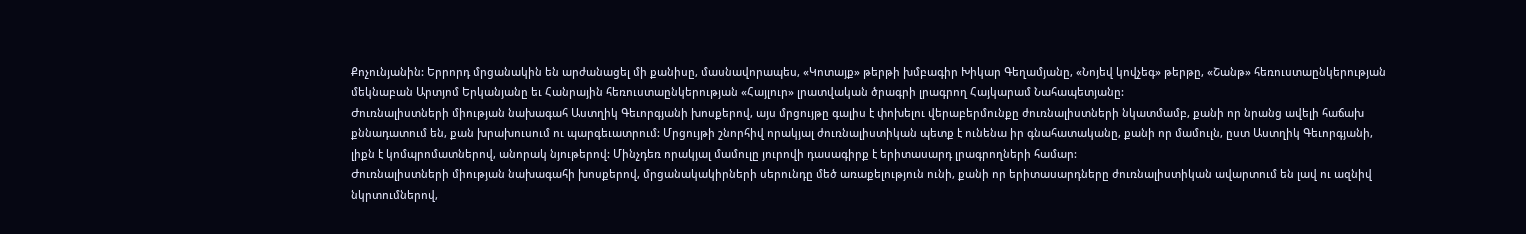Քոչունյանին: Երրորդ մրցանակին են արժանացել մի քանիսը, մասնավորապես, «Կոտայք» թերթի խմբագիր Խիկար Գեղամյանը, «Նոյեվ կովչեգ» թերթը, «Շանթ» հեռուստաընկերության մեկնաբան Արտյոմ Երկանյանը եւ Հանրային հեռուստաընկերության «Հայլուր» լրատվական ծրագրի լրագրող Հայկարամ Նահապետյանը:
Ժուռնալիստների միության նախագահ Աստղիկ Գեւորգյանի խոսքերով, այս մրցույթը գալիս է փոխելու վերաբերմունքը ժուռնալիստների նկատմամբ, քանի որ նրանց ավելի հաճախ քննադատում են, քան խրախուսում ու պարգեւատրում: Մրցույթի շնորհիվ որակյալ ժուռնալիստիկան պետք է ունենա իր գնահատականը, քանի որ մամուլն, ըստ Աստղիկ Գեւորգյանի, լիքն է կոմպրոմատներով, անորակ նյութերով: Մինչդեռ որակյալ մամուլը յուրովի դասագիրք է երիտասարդ լրագրողների համար:
Ժուռնալիստների միության նախագահի խոսքերով, մրցանակակիրների սերունդը մեծ առաքելություն ունի, քանի որ երիտասարդները ժուռնալիստիկան ավարտում են լավ ու ազնիվ նկրտումներով,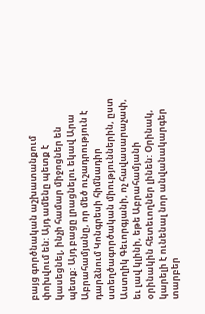բայց գործնական աշխատանքում փոխվում են: Այդ ամենը պետք է կասեցնել, ինչի համար միջոցներ են պետք: Այդ բացը լրացնելու եկավ Արա Աբրահամյանը, որ մեծ ուշադրություն է դարձնում Կոնգրեսի հիմնադիր ստեղծագործական միություններին, ըստ Աստղիկ Գեւորգյանի, ոչ հավասարաչափ, եւ լավ կլինի, եթե Աբրահամյանի օրինակին հետեւողներ լինեն: Օրինակ, կարելի է ունենալ նոր անվանակարգեր տարբեր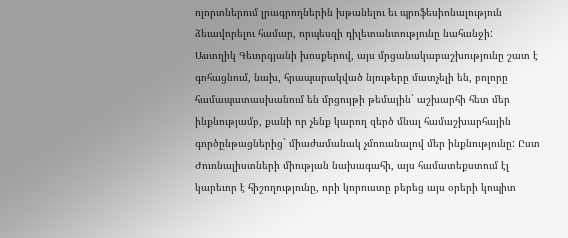ոլորտներում լրագրողներին խթանելու եւ պրոֆեսիոնալություն ձեւավորելու համար, որպեսզի դիլետանտությունը նահանջի:
Աստղիկ Գեւորգյանի խոսքերով, այս մրցանակաբաշխությունը շատ է գոհացնում, նախ, հրապարակված նյութերը մատչելի են, բոլորը համապատասխանում են մրցույթի թեմային` աշխարհի հետ մեր ինքնությամբ, քանի որ չենք կարող զերծ մնալ համաշխարհային գործընթացներից` միաժամանակ չմոռանալով մեր ինքնությունը: Ըստ Ժուռնալիստների միության նախագահի, այս համատեքստում էլ կարեւոր է հիշողությունը, որի կորուստը բերեց այս օրերի կոպիտ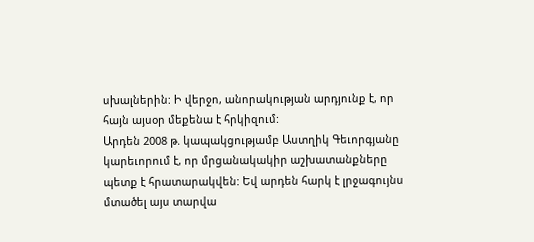սխալներին: Ի վերջո, անորակության արդյունք է, որ հայն այսօր մեքենա է հրկիզում:
Արդեն 2008 թ. կապակցությամբ Աստղիկ Գեւորգյանը կարեւորում է, որ մրցանակակիր աշխատանքները պետք է հրատարակվեն: Եվ արդեն հարկ է լրջագույնս մտածել այս տարվա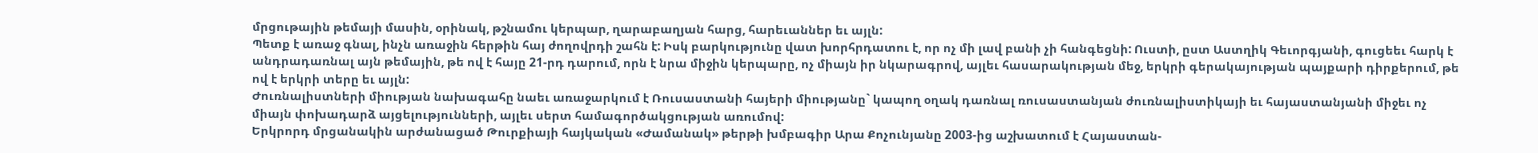մրցութային թեմայի մասին, օրինակ, թշնամու կերպար, ղարաբաղյան հարց, հարեւաններ եւ այլն:
Պետք է առաջ գնալ, ինչն առաջին հերթին հայ ժողովրդի շահն է: Իսկ բարկությունը վատ խորհրդատու է, որ ոչ մի լավ բանի չի հանգեցնի: Ուստի, ըստ Աստղիկ Գեւորգյանի, գուցեեւ հարկ է անդրադառնալ այն թեմային, թե ով է հայը 21-րդ դարում, որն է նրա միջին կերպարը, ոչ միայն իր նկարագրով, այլեւ հասարակության մեջ, երկրի գերակայության պայքարի դիրքերում, թե ով է երկրի տերը եւ այլն:
Ժուռնալիստների միության նախագահը նաեւ առաջարկում է Ռուսաստանի հայերի միությանը` կապող օղակ դառնալ ռուսաստանյան ժուռնալիստիկայի եւ հայաստանյանի միջեւ ոչ միայն փոխադարձ այցելությունների, այլեւ սերտ համագործակցության առումով:
Երկրորդ մրցանակին արժանացած Թուրքիայի հայկական «Ժամանակ» թերթի խմբագիր Արա Քոչունյանը 2003-ից աշխատում է Հայաստան-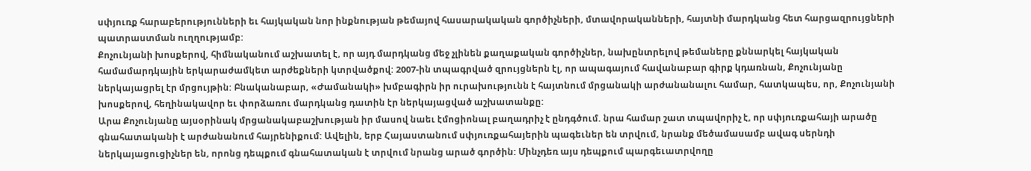սփյուռք հարաբերությունների եւ հայկական նոր ինքնության թեմայով հասարակական գործիչների, մտավորականների, հայտնի մարդկանց հետ հարցազրույցների պատրաստման ուղղությամբ:
Քոչունյանի խոսքերով, հիմնականում աշխատել է, որ այդ մարդկանց մեջ չլինեն քաղաքական գործիչներ, նախընտրելով թեմաները քննարկել հայկական համամարդկային երկարաժամկետ արժեքների կտրվածքով: 2007-ին տպագրված զրույցներն էլ, որ ապագայում հավանաբար գիրք կդառնան, Քոչունյանը ներկայացրել էր մրցույթին: Բնականաբար, «Ժամանակի» խմբագիրն իր ուրախությունն է հայտնում մրցանակի արժանանալու համար, հատկապես, որ, Քոչունյանի խոսքերով, հեղինակավոր եւ փորձառու մարդկանց դատին էր ներկայացված աշխատանքը:
Արա Քոչունյանը այսօրինակ մրցանակաբաշխության իր մասով նաեւ էմոցիոնալ բաղադրիչ է ընդգծում. նրա համար շատ տպավորիչ է, որ սփյուռքահայի արածը գնահատականի է արժանանում հայրենիքում: Ավելին, երբ Հայաստանում սփյուռքահայերին պագեւներ են տրվում, նրանք մեծամասամբ ավագ սերնդի ներկայացուցիչներ են, որոնց դեպքում գնահատական է տրվում նրանց արած գործին: Մինչդեռ այս դեպքում պարգեւատրվողը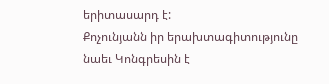երիտասարդ է:
Քոչունյանն իր երախտագիտությունը նաեւ Կոնգրեսին է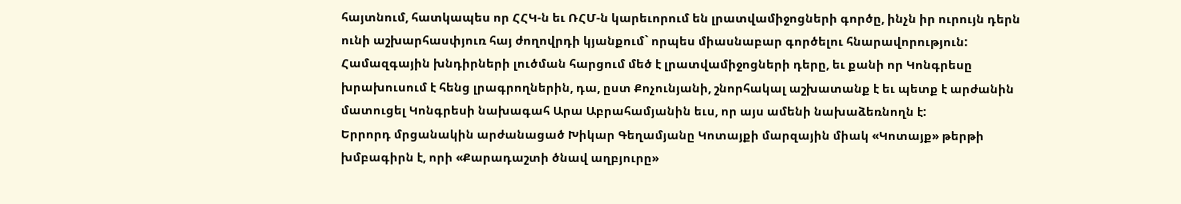հայտնում, հատկապես որ ՀՀԿ-ն եւ ՌՀՄ-ն կարեւորում են լրատվամիջոցների գործը, ինչն իր ուրույն դերն ունի աշխարհասփյուռ հայ ժողովրդի կյանքում` որպես միասնաբար գործելու հնարավորություն: Համազգային խնդիրների լուծման հարցում մեծ է լրատվամիջոցների դերը, եւ քանի որ Կոնգրեսը խրախուսում է հենց լրագրողներին, դա, ըստ Քոչունյանի, շնորհակալ աշխատանք է եւ պետք է արժանին մատուցել Կոնգրեսի նախագահ Արա Աբրահամյանին եւս, որ այս ամենի նախաձեռնողն է:
Երրորդ մրցանակին արժանացած Խիկար Գեղամյանը Կոտայքի մարզային միակ «Կոտայք» թերթի խմբագիրն է, որի «Քարադաշտի ծնավ աղբյուրը»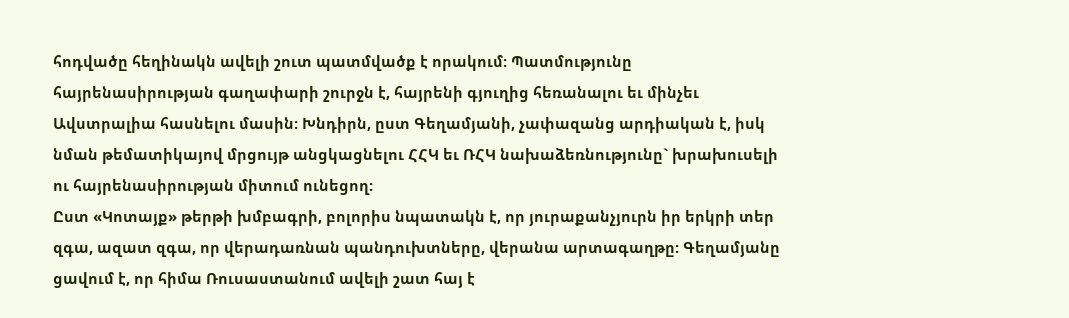հոդվածը հեղինակն ավելի շուտ պատմվածք է որակում: Պատմությունը հայրենասիրության գաղափարի շուրջն է, հայրենի գյուղից հեռանալու եւ մինչեւ Ավստրալիա հասնելու մասին: Խնդիրն, ըստ Գեղամյանի, չափազանց արդիական է, իսկ նման թեմատիկայով մրցույթ անցկացնելու ՀՀԿ եւ ՌՀԿ նախաձեռնությունը` խրախուսելի ու հայրենասիրության միտում ունեցող:
Ըստ «Կոտայք» թերթի խմբագրի, բոլորիս նպատակն է, որ յուրաքանչյուրն իր երկրի տեր զգա, ազատ զգա, որ վերադառնան պանդուխտները, վերանա արտագաղթը: Գեղամյանը ցավում է, որ հիմա Ռուսաստանում ավելի շատ հայ է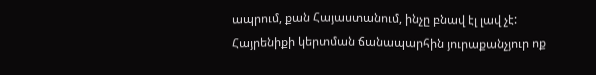ապրում, քան Հայաստանում, ինչը բնավ էլ լավ չէ: Հայրենիքի կերտման ճանապարհին յուրաքանչյուր ոք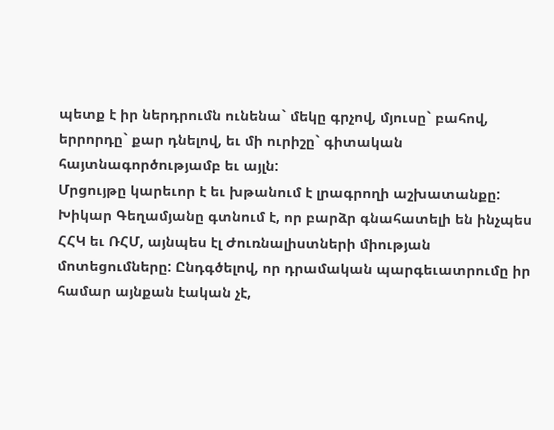պետք է իր ներդրումն ունենա` մեկը գրչով, մյուսը` բահով, երրորդը` քար դնելով, եւ մի ուրիշը` գիտական հայտնագործությամբ եւ այլն:
Մրցույթը կարեւոր է եւ խթանում է լրագրողի աշխատանքը: Խիկար Գեղամյանը գտնում է, որ բարձր գնահատելի են ինչպես ՀՀԿ եւ ՌՀՄ, այնպես էլ Ժուռնալիստների միության մոտեցումները: Ընդգծելով, որ դրամական պարգեւատրումը իր համար այնքան էական չէ,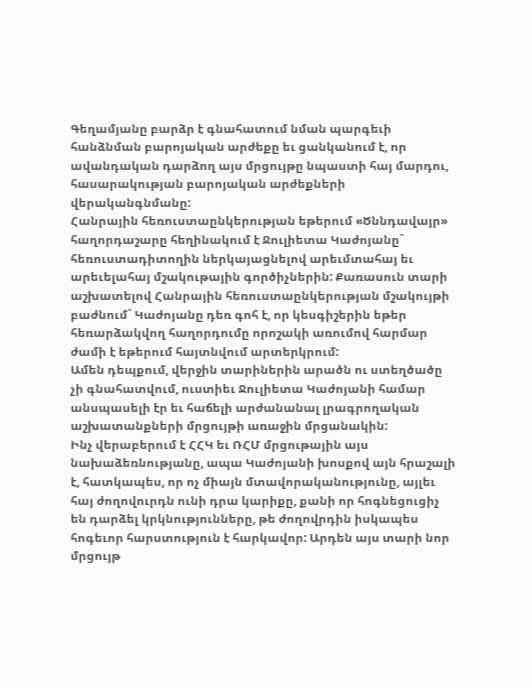Գեղամյանը բարձր է գնահատում նման պարգեւի հանձնման բարոյական արժեքը եւ ցանկանում է, որ ավանդական դարձող այս մրցույթը նպաստի հայ մարդու, հասարակության բարոյական արժեքների վերականգնմանը:
Հանրային հեռուստաընկերության եթերում «Ծննդավայր» հաղորդաշարը հեղինակում է Ջուլիետա Կաժոյանը` հեռուստադիտողին ներկայացնելով արեւմտահայ եւ արեւելահայ մշակութային գործիչներին: Քառասուն տարի աշխատելով Հանրային հեռուստաընկերության մշակույթի բաժնում` Կաժոյանը դեռ գոհ է, որ կեսգիշերին եթեր հեռարձակվող հաղորդումը որոշակի առումով հարմար ժամի է եթերում հայտնվում արտերկրում:
Ամեն դեպքում, վերջին տարիներին արածն ու ստեղծածը չի գնահատվում, ուստիեւ Ջուլիետա Կաժոյանի համար անսպասելի էր եւ հաճելի արժանանալ լրագրողական աշխատանքների մրցույթի առաջին մրցանակին:
Ինչ վերաբերում է ՀՀԿ եւ ՌՀՄ մրցութային այս նախաձեռնությանը, ապա Կաժոյանի խոսքով այն հրաշալի է, հատկապես, որ ոչ միայն մտավորականությունը, այլեւ հայ ժողովուրդն ունի դրա կարիքը, քանի որ հոգնեցուցիչ են դարձել կրկնությունները, թե ժողովրդին իսկապես հոգեւոր հարստություն է հարկավոր: Արդեն այս տարի նոր մրցույթ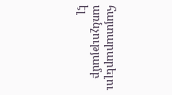հայտարարելու առնչությամբ էլ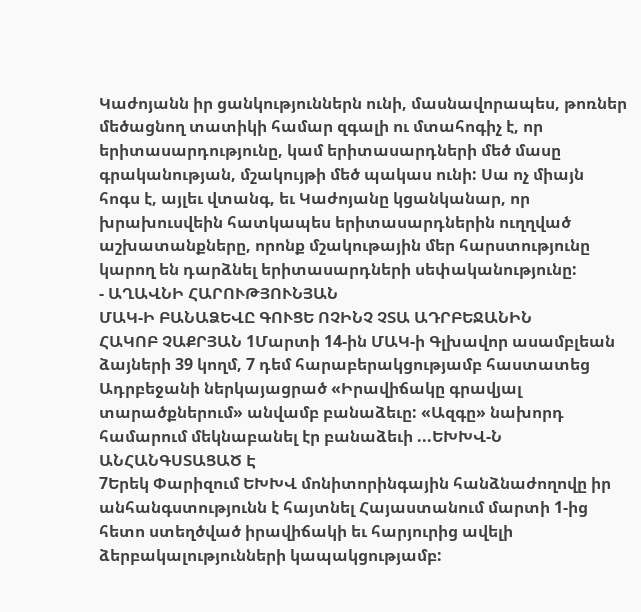Կաժոյանն իր ցանկություններն ունի, մասնավորապես, թոռներ մեծացնող տատիկի համար զգալի ու մտահոգիչ է, որ երիտասարդությունը, կամ երիտասարդների մեծ մասը գրականության, մշակույթի մեծ պակաս ունի: Սա ոչ միայն հոգս է, այլեւ վտանգ, եւ Կաժոյանը կցանկանար, որ խրախուսվեին հատկապես երիտասարդներին ուղղված աշխատանքները, որոնք մշակութային մեր հարստությունը կարող են դարձնել երիտասարդների սեփականությունը:
- ԱՂԱՎՆԻ ՀԱՐՈՒԹՅՈՒՆՅԱՆ
ՄԱԿ-Ի ԲԱՆԱՁԵՎԸ ԳՈՒՑԵ ՈՉԻՆՉ ՉՏԱ ԱԴՐԲԵՋԱՆԻՆ
ՀԱԿՈԲ ՉԱՔՐՅԱՆ 1Մարտի 14-ին ՄԱԿ-ի Գլխավոր ասամբլեան ձայների 39 կողմ, 7 դեմ հարաբերակցությամբ հաստատեց Ադրբեջանի ներկայացրած «Իրավիճակը գրավյալ տարածքներում» անվամբ բանաձեւը: «Ազգը» նախորդ համարում մեկնաբանել էր բանաձեւի ...ԵԽԽՎ-Ն ԱՆՀԱՆԳՍՏԱՑԱԾ Է
7Երեկ Փարիզում ԵԽԽՎ մոնիտորինգային հանձնաժողովը իր անհանգստությունն է հայտնել Հայաստանում մարտի 1-ից հետո ստեղծված իրավիճակի եւ հարյուրից ավելի ձերբակալությունների կապակցությամբ: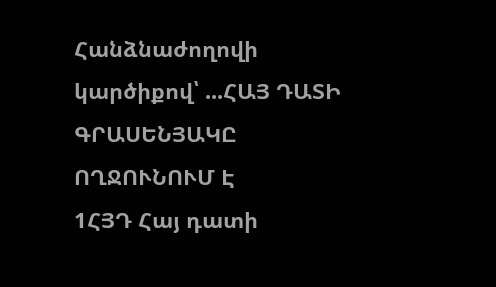Հանձնաժողովի կարծիքով՝ ...ՀԱՅ ԴԱՏԻ ԳՐԱՍԵՆՅԱԿԸ ՈՂՋՈՒՆՈՒՄ Է
1ՀՅԴ Հայ դատի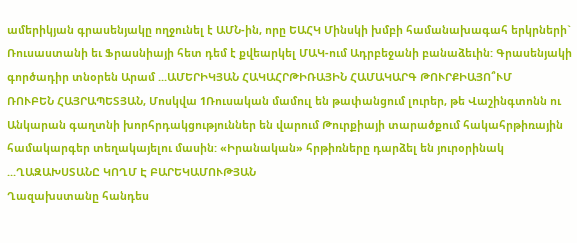ամերիկյան գրասենյակը ողջունել է ԱՄՆ-ին, որը ԵԱՀԿ Մինսկի խմբի համանախագահ երկրների` Ռուսաստանի եւ Ֆրասնիայի հետ դեմ է քվեարկել ՄԱԿ-ում Ադրբեջանի բանաձեւին: Գրասենյակի գործադիր տնօրեն Արամ ...ԱՄԵՐԻԿՅԱՆ ՀԱԿԱՀՐԹԻՌԱՅԻՆ ՀԱՄԱԿԱՐԳ ԹՈՒՐՔԻԱՅՈ՞ՒՄ
ՌՈՒԲԵՆ ՀԱՅՐԱՊԵՏՅԱՆ, Մոսկվա 1Ռուսական մամուլ են թափանցում լուրեր, թե Վաշինգտոնն ու Անկարան գաղտնի խորհրդակցություններ են վարում Թուրքիայի տարածքում հակահրթիռային համակարգեր տեղակայելու մասին: «Իրանական» հրթիռները դարձել են յուրօրինակ ...ՂԱԶԱԽՍՏԱՆԸ ԿՈՂՄ Է ԲԱՐԵԿԱՄՈՒԹՅԱՆ
Ղազախստանը հանդես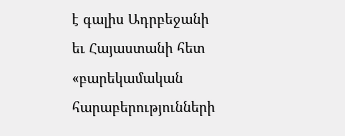է գալիս Ադրբեջանի եւ Հայաստանի հետ «բարեկամական հարաբերությունների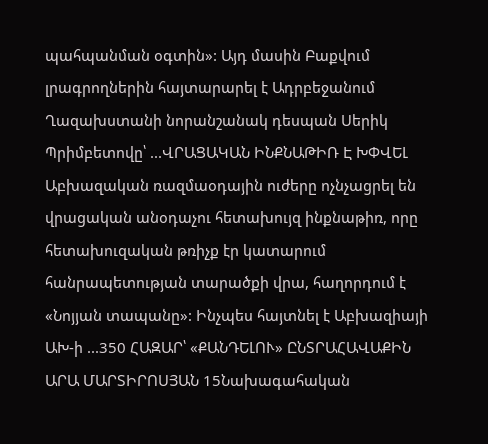պահպանման օգտին»: Այդ մասին Բաքվում լրագրողներին հայտարարել է Ադրբեջանում Ղազախստանի նորանշանակ դեսպան Սերիկ Պրիմբետովը՝ ...ՎՐԱՑԱԿԱՆ ԻՆՔՆԱԹԻՌ Է ԽՓՎԵԼ
Աբխազական ռազմաօդային ուժերը ոչնչացրել են վրացական անօդաչու հետախույզ ինքնաթիռ, որը հետախուզական թռիչք էր կատարում հանրապետության տարածքի վրա, հաղորդում է «Նոյյան տապանը»: Ինչպես հայտնել է Աբխազիայի ԱԽ-ի ...350 ՀԱԶԱՐ՝ «ՔԱՆԴԵԼՈՒ» ԸՆՏՐԱՀԱՎԱՔԻՆ
ԱՐԱ ՄԱՐՏԻՐՈՍՅԱՆ 15Նախագահական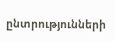ընտրությունների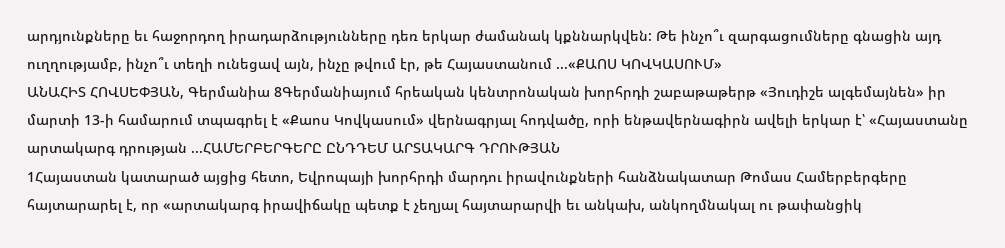արդյունքները եւ հաջորդող իրադարձությունները դեռ երկար ժամանակ կքննարկվեն: Թե ինչո՞ւ զարգացումները գնացին այդ ուղղությամբ, ինչո՞ւ տեղի ունեցավ այն, ինչը թվում էր, թե Հայաստանում ...«ՔԱՈՍ ԿՈՎԿԱՍՈՒՄ»
ԱՆԱՀԻՏ ՀՈՎՍԵՓՅԱՆ, Գերմանիա 8Գերմանիայում հրեական կենտրոնական խորհրդի շաբաթաթերթ «Յուդիշե ալգեմայնեն» իր մարտի 13-ի համարում տպագրել է «Քաոս Կովկասում» վերնագրյալ հոդվածը, որի ենթավերնագիրն ավելի երկար է՝ «Հայաստանը արտակարգ դրության ...ՀԱՄԵՐԲԵՐԳԵՐԸ ԸՆԴԴԵՄ ԱՐՏԱԿԱՐԳ ԴՐՈՒԹՅԱՆ
1Հայաստան կատարած այցից հետո, Եվրոպայի խորհրդի մարդու իրավունքների հանձնակատար Թոմաս Համերբերգերը հայտարարել է, որ «արտակարգ իրավիճակը պետք է չեղյալ հայտարարվի եւ անկախ, անկողմնակալ ու թափանցիկ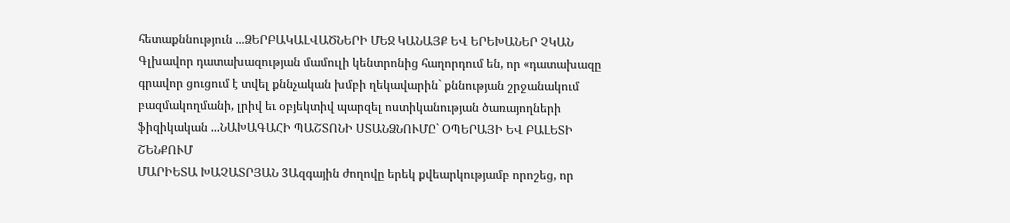հետաքննություն ...ՁԵՐԲԱԿԱԼՎԱԾՆԵՐԻ ՄԵՋ ԿԱՆԱՅՔ ԵՎ ԵՐԵԽԱՆԵՐ ՉԿԱՆ
Գլխավոր դատախազության մամուլի կենտրոնից հաղորդում են, որ «դատախազը գրավոր ցուցում է տվել քննչական խմբի ղեկավարին` քննության շրջանակում բազմակողմանի, լրիվ եւ օբյեկտիվ պարզել ոստիկանության ծառայողների ֆիզիկական ...ՆԱԽԱԳԱՀԻ ՊԱՇՏՈՆԻ ՍՏԱՆՁՆՈՒՄԸ` ՕՊԵՐԱՅԻ ԵՎ ԲԱԼԵՏԻ ՇԵՆՔՈՒՄ
ՄԱՐԻԵՏԱ ԽԱՉԱՏՐՅԱՆ 3Ազգային ժողովը երեկ քվեարկությամբ որոշեց, որ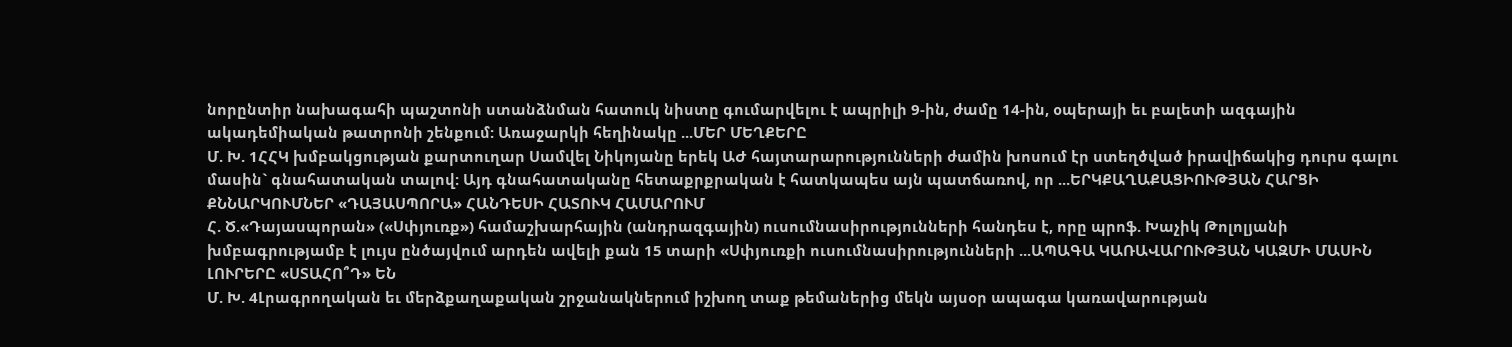նորընտիր նախագահի պաշտոնի ստանձնման հատուկ նիստը գումարվելու է ապրիլի 9-ին, ժամը 14-ին, օպերայի եւ բալետի ազգային ակադեմիական թատրոնի շենքում: Առաջարկի հեղինակը ...ՄԵՐ ՄԵՂՔԵՐԸ
Մ. Խ. 1ՀՀԿ խմբակցության քարտուղար Սամվել Նիկոյանը երեկ ԱԺ հայտարարությունների ժամին խոսում էր ստեղծված իրավիճակից դուրս գալու մասին` գնահատական տալով: Այդ գնահատականը հետաքրքրական է հատկապես այն պատճառով, որ ...ԵՐԿՔԱՂԱՔԱՑԻՈՒԹՅԱՆ ՀԱՐՑԻ ՔՆՆԱՐԿՈՒՄՆԵՐ «ԴԱՅԱՍՊՈՐԱ» ՀԱՆԴԵՍԻ ՀԱՏՈՒԿ ՀԱՄԱՐՈՒՄ
Հ. Ծ.«Դայասպորան» («Սփյուռք») համաշխարհային (անդրազգային) ուսումնասիրությունների հանդես է, որը պրոֆ. Խաչիկ Թոլոլյանի խմբագրությամբ է լույս ընծայվում արդեն ավելի քան 15 տարի «Սփյուռքի ուսումնասիրությունների ...ԱՊԱԳԱ ԿԱՌԱՎԱՐՈՒԹՅԱՆ ԿԱԶՄԻ ՄԱՍԻՆ ԼՈՒՐԵՐԸ «ՍՏԱՀՈ՞Դ» ԵՆ
Մ. Խ. 4Լրագրողական եւ մերձքաղաքական շրջանակներում իշխող տաք թեմաներից մեկն այսօր ապագա կառավարության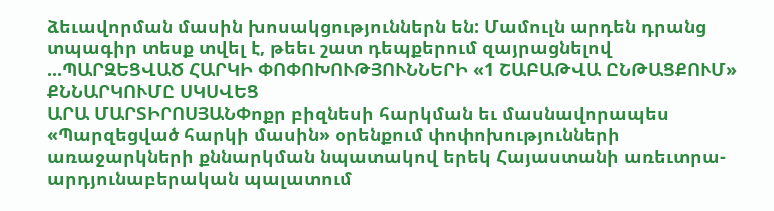ձեւավորման մասին խոսակցություններն են: Մամուլն արդեն դրանց տպագիր տեսք տվել է, թեեւ շատ դեպքերում զայրացնելով ...ՊԱՐԶԵՑՎԱԾ ՀԱՐԿԻ ՓՈՓՈԽՈՒԹՅՈՒՆՆԵՐԻ «1 ՇԱԲԱԹՎԱ ԸՆԹԱՑՔՈՒՄ» ՔՆՆԱՐԿՈՒՄԸ ՍԿՍՎԵՑ
ԱՐԱ ՄԱՐՏԻՐՈՍՅԱՆՓոքր բիզնեսի հարկման եւ մասնավորապես «Պարզեցված հարկի մասին» օրենքում փոփոխությունների առաջարկների քննարկման նպատակով երեկ Հայաստանի առեւտրա-արդյունաբերական պալատում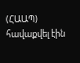(ՀԱԱՊ) հավաքվել էին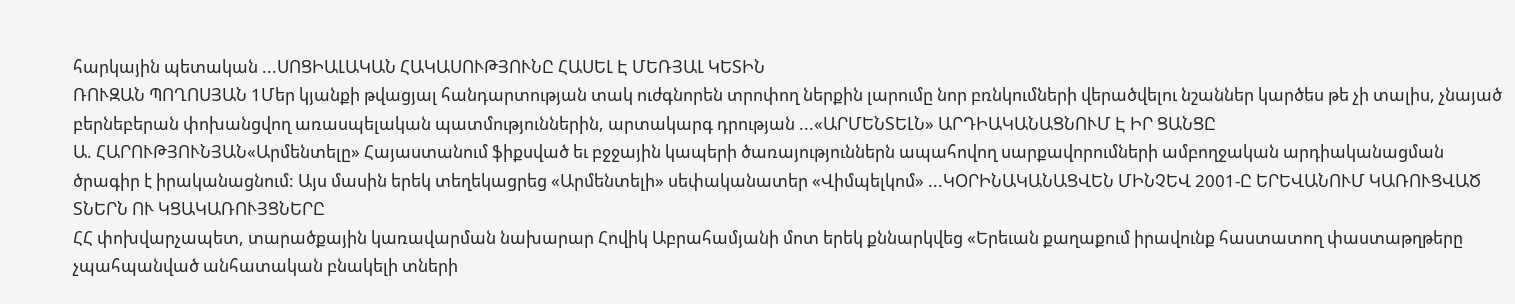հարկային պետական ...ՍՈՑԻԱԼԱԿԱՆ ՀԱԿԱՍՈՒԹՅՈՒՆԸ ՀԱՍԵԼ Է ՄԵՌՅԱԼ ԿԵՏԻՆ
ՌՈՒԶԱՆ ՊՈՂՈՍՅԱՆ 1Մեր կյանքի թվացյալ հանդարտության տակ ուժգնորեն տրոփող ներքին լարումը նոր բռնկումների վերածվելու նշաններ կարծես թե չի տալիս, չնայած բերնեբերան փոխանցվող առասպելական պատմություններին, արտակարգ դրության ...«ԱՐՄԵՆՏԵԼՆ» ԱՐԴԻԱԿԱՆԱՑՆՈՒՄ Է ԻՐ ՑԱՆՑԸ
Ա. ՀԱՐՈՒԹՅՈՒՆՅԱՆ«Արմենտելը» Հայաստանում ֆիքսված եւ բջջային կապերի ծառայություններն ապահովող սարքավորումների ամբողջական արդիականացման ծրագիր է իրականացնում: Այս մասին երեկ տեղեկացրեց «Արմենտելի» սեփականատեր «Վիմպելկոմ» ...ԿՕՐԻՆԱԿԱՆԱՑՎԵՆ ՄԻՆՉԵՎ 2001-Ը ԵՐԵՎԱՆՈՒՄ ԿԱՌՈՒՑՎԱԾ ՏՆԵՐՆ ՈՒ ԿՑԱԿԱՌՈՒՅՑՆԵՐԸ
ՀՀ փոխվարչապետ, տարածքային կառավարման նախարար Հովիկ Աբրահամյանի մոտ երեկ քննարկվեց «Երեւան քաղաքում իրավունք հաստատող փաստաթղթերը չպահպանված անհատական բնակելի տների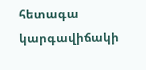հետագա կարգավիճակի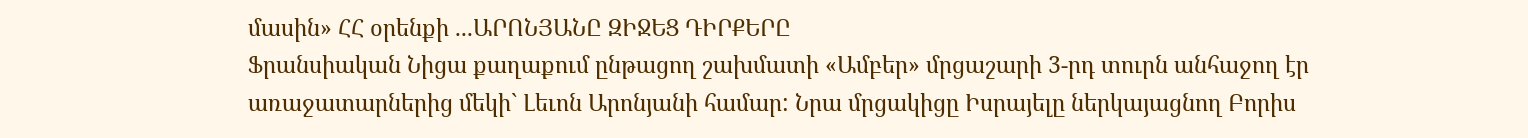մասին» ՀՀ օրենքի ...ԱՐՈՆՅԱՆԸ ԶԻՋԵՑ ԴԻՐՔԵՐԸ
Ֆրանսիական Նիցա քաղաքում ընթացող շախմատի «Ամբեր» մրցաշարի 3-րդ տուրն անհաջող էր առաջատարներից մեկի` Լեւոն Արոնյանի համար: Նրա մրցակիցը Իսրայելը ներկայացնող Բորիս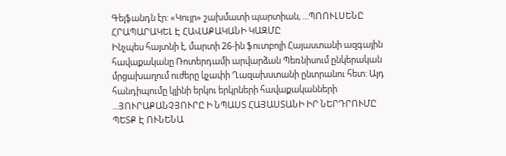Գելֆանդն էր: «Կույր» շախմատի պարտիան, ...ՊՈՈՒԼՍԵՆԸ ՀՐԱՊԱՐԱԿԵԼ Է ՀԱՎԱՔԱԿԱՆԻ ԿԱԶՄԸ
Ինչպես հայտնի է, մարտի 26-ին ֆուտբոլի Հայաստանի ազգային հավաքականը Ռոտերդամի արվարձան Պեռնիսում ընկերական մրցախաղում ուժերը կչափի Ղազախստանի ընտրանու հետ: Այդ հանդիպումը կլինի երկու երկրների հավաքականների ...ՅՈՒՐԱՔԱՆՉՅՈՒՐԸ Ի ՆՊԱՍՏ ՀԱՅԱՍՏԱՆԻ ԻՐ ՆԵՐԴՐՈՒՄԸ ՊԵՏՔ Է ՈՒՆԵՆԱ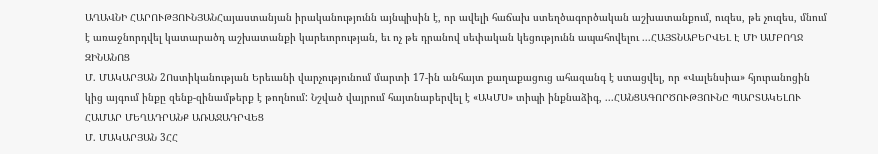ԱՂԱՎՆԻ ՀԱՐՈՒԹՅՈՒՆՅԱՆՀայաստանյան իրականությունն այնպիսին է, որ ավելի հաճախ ստեղծագործական աշխատանքում, ուզես, թե չուզես, մնում է առաջնորդվել կատարածդ աշխատանքի կարեւորության, եւ ոչ թե դրանով սեփական կեցությունն ապահովելու ...ՀԱՅՏՆԱԲԵՐՎԵԼ Է ՄԻ ԱՄԲՈՂՋ ԶԻՆԱՆՈՑ
Մ. ՄԱԿԱՐՅԱՆ 2Ոստիկանության Երեւանի վարչությունում մարտի 17-ին անհայտ քաղաքացուց ահազանգ է ստացվել, որ «Վալենսիա» հյուրանոցին կից այգում ինքը զենք-զինամթերք է թողնում: Նշված վայրում հայտնաբերվել է «ԱԿՄՍ» տիպի ինքնաձիգ, ...ՀԱՆՑԱԳՈՐԾՈՒԹՅՈՒՆԸ ՊԱՐՏԱԿԵԼՈՒ ՀԱՄԱՐ ՄԵՂԱԴՐԱՆՔ ԱՌԱՋԱԴՐՎԵՑ
Մ. ՄԱԿԱՐՅԱՆ 3ՀՀ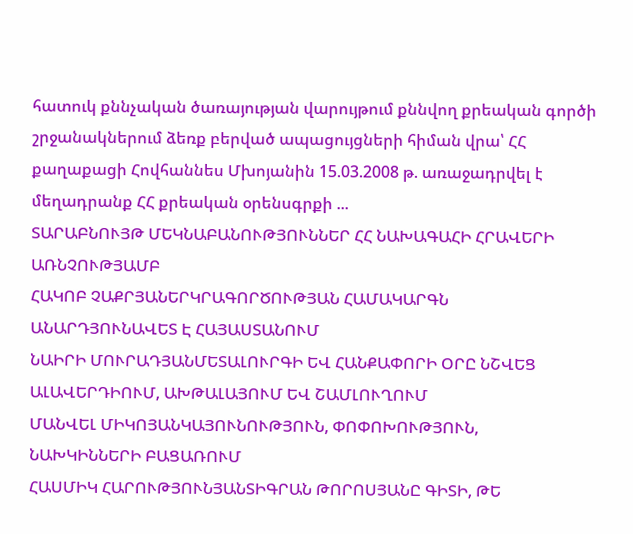հատուկ քննչական ծառայության վարույթում քննվող քրեական գործի շրջանակներում ձեռք բերված ապացույցների հիման վրա՝ ՀՀ քաղաքացի Հովհաննես Մխոյանին 15.03.2008 թ. առաջադրվել է մեղադրանք ՀՀ քրեական օրենսգրքի ...
ՏԱՐԱԲՆՈՒՅԹ ՄԵԿՆԱԲԱՆՈՒԹՅՈՒՆՆԵՐ ՀՀ ՆԱԽԱԳԱՀԻ ՀՐԱՎԵՐԻ ԱՌՆՉՈՒԹՅԱՄԲ
ՀԱԿՈԲ ՉԱՔՐՅԱՆԵՐԿՐԱԳՈՐԾՈՒԹՅԱՆ ՀԱՄԱԿԱՐԳՆ ԱՆԱՐԴՅՈՒՆԱՎԵՏ Է ՀԱՅԱՍՏԱՆՈՒՄ
ՆԱԻՐԻ ՄՈՒՐԱԴՅԱՆՄԵՏԱԼՈՒՐԳԻ ԵՎ ՀԱՆՔԱՓՈՐԻ ՕՐԸ ՆՇՎԵՑ ԱԼԱՎԵՐԴԻՈՒՄ, ԱԽԹԱԼԱՅՈՒՄ ԵՎ ՇԱՄԼՈՒՂՈՒՄ
ՄԱՆՎԵԼ ՄԻԿՈՅԱՆԿԱՅՈՒՆՈՒԹՅՈՒՆ, ՓՈՓՈԽՈՒԹՅՈՒՆ, ՆԱԽԿԻՆՆԵՐԻ ԲԱՑԱՌՈՒՄ
ՀԱՍՄԻԿ ՀԱՐՈՒԹՅՈՒՆՅԱՆՏԻԳՐԱՆ ԹՈՐՈՍՅԱՆԸ ԳԻՏԻ, ԹԵ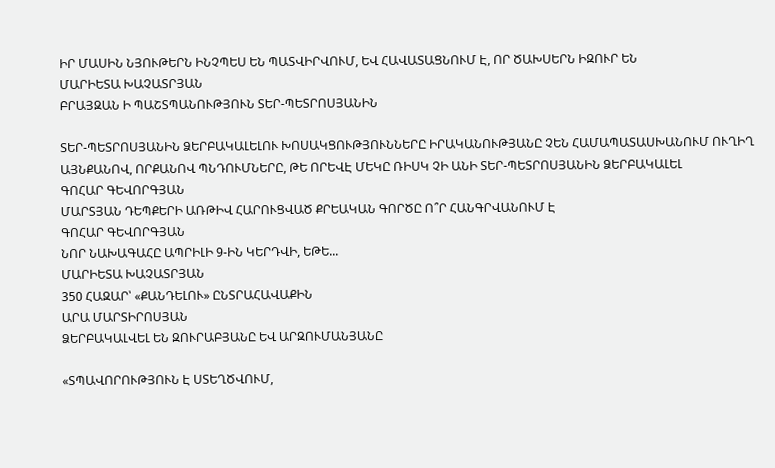ԻՐ ՄԱՍԻՆ ՆՅՈՒԹԵՐՆ ԻՆՉՊԵՍ ԵՆ ՊԱՏՎԻՐՎՈՒՄ, ԵՎ ՀԱՎԱՏԱՑՆՈՒՄ Է, ՈՐ ԾԱԽՍԵՐՆ ԻԶՈՒՐ ԵՆ
ՄԱՐԻԵՏԱ ԽԱՉԱՏՐՅԱՆ
ԲՐԱՅԶԱՆ Ի ՊԱՇՏՊԱՆՈՒԹՅՈՒՆ ՏԵՐ-ՊԵՏՐՈՍՅԱՆԻՆ

ՏԵՐ-ՊԵՏՐՈՍՅԱՆԻՆ ՁԵՐԲԱԿԱԼԵԼՈՒ ԽՈՍԱԿՑՈՒԹՅՈՒՆՆԵՐԸ ԻՐԱԿԱՆՈՒԹՅԱՆԸ ՉԵՆ ՀԱՄԱՊԱՏԱՍԽԱՆՈՒՄ ՈՒՂԻՂ ԱՅՆՔԱՆՈՎ, ՈՐՔԱՆՈՎ ՊՆԴՈՒՄՆԵՐԸ, ԹԵ ՈՐԵՎԷ ՄԵԿԸ ՌԻՍԿ ՉԻ ԱՆԻ ՏԵՐ-ՊԵՏՐՈՍՅԱՆԻՆ ՁԵՐԲԱԿԱԼԵԼ
ԳՈՀԱՐ ԳԵՎՈՐԳՅԱՆ
ՄԱՐՏՅԱՆ ԴԵՊՔԵՐԻ ԱՌԹԻՎ ՀԱՐՈՒՑՎԱԾ ՔՐԵԱԿԱՆ ԳՈՐԾԸ Ո՞Ր ՀԱՆԳՐՎԱՆՈՒՄ Է
ԳՈՀԱՐ ԳԵՎՈՐԳՅԱՆ
ՆՈՐ ՆԱԽԱԳԱՀԸ ԱՊՐԻԼԻ 9-ԻՆ ԿԵՐԴՎԻ, ԵԹԵ...
ՄԱՐԻԵՏԱ ԽԱՉԱՏՐՅԱՆ
350 ՀԱԶԱՐ՝ «ՔԱՆԴԵԼՈՒ» ԸՆՏՐԱՀԱՎԱՔԻՆ
ԱՐԱ ՄԱՐՏԻՐՈՍՅԱՆ
ՁԵՐԲԱԿԱԼՎԵԼ ԵՆ ԶՈՒՐԱԲՅԱՆԸ ԵՎ ԱՐԶՈՒՄԱՆՅԱՆԸ

«ՏՊԱՎՈՐՈՒԹՅՈՒՆ Է ՍՏԵՂԾՎՈՒՄ,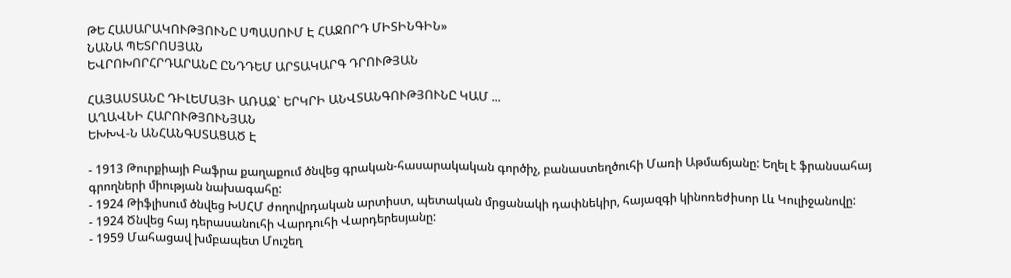ԹԵ ՀԱՍԱՐԱԿՈՒԹՅՈՒՆԸ ՍՊԱՍՈՒՄ Է ՀԱՋՈՐԴ ՄԻՏԻՆԳԻՆ»
ՆԱՆԱ ՊԵՏՐՈՍՅԱՆ
ԵՎՐՈԽՈՐՀՐԴԱՐԱՆԸ ԸՆԴԴԵՄ ԱՐՏԱԿԱՐԳ ԴՐՈՒԹՅԱՆ

ՀԱՅԱՍՏԱՆԸ ԴԻԼԵՄԱՅԻ ԱՌԱՋ` ԵՐԿՐԻ ԱՆՎՏԱՆԳՈՒԹՅՈՒՆԸ ԿԱՄ ...
ԱՂԱՎՆԻ ՀԱՐՈՒԹՅՈՒՆՅԱՆ
ԵԽԽՎ-Ն ԱՆՀԱՆԳՍՏԱՑԱԾ Է

- 1913 Թուրքիայի Բաֆրա քաղաքում ծնվեց գրական-հասարակական գործիչ, բանաստեղծուհի Մառի Աթմաճյանը: Եղել է ֆրանսահայ գրողների միության նախագահը:
- 1924 Թիֆլիսում ծնվեց ԽՍՀՄ ժողովրդական արտիստ, պետական մրցանակի դափնեկիր, հայազգի կինոռեժիսոր Լև Կուլիջանովը:
- 1924 Ծնվեց հայ դերասանուհի Վարդուհի Վարդերեսյանը:
- 1959 Մահացավ խմբապետ Մուշեղ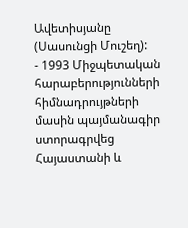Ավետիսյանը (Սասունցի Մուշեղ):
- 1993 Միջպետական հարաբերությունների հիմնադրույթների մասին պայմանագիր ստորագրվեց Հայաստանի և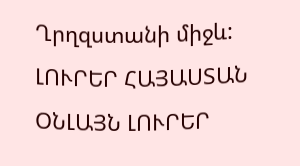Ղրղզստանի միջև:
ԼՈՒՐԵՐ ՀԱՅԱՍՏԱՆ
ՕՆԼԱՅՆ ԼՈՒՐԵՐ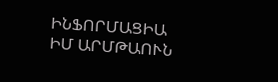ԻՆՖՈՐՄԱՑԻԱ
ԻՄ ԱՐՄԹԱՈՒՆ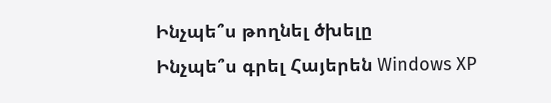Ինչպե՞ս թողնել ծխելը
Ինչպե՞ս գրել Հայերեն Windows XP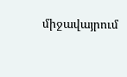միջավայրում